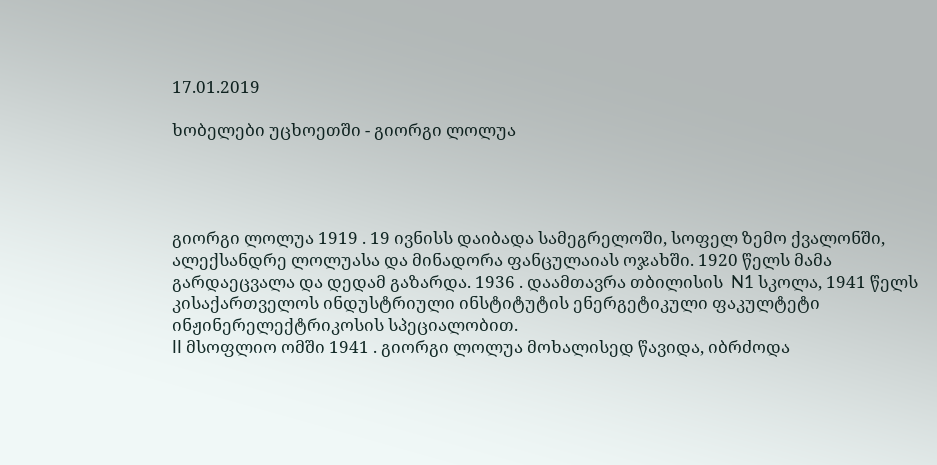17.01.2019

ხობელები უცხოეთში - გიორგი ლოლუა




გიორგი ლოლუა 1919 . 19 ივნისს დაიბადა სამეგრელოში, სოფელ ზემო ქვალონში, ალექსანდრე ლოლუასა და მინადორა ფანცულაიას ოჯახში. 1920 წელს მამა გარდაეცვალა და დედამ გაზარდა. 1936 . დაამთავრა თბილისის  N1 სკოლა, 1941 წელს კისაქართველოს ინდუსტრიული ინსტიტუტის ენერგეტიკული ფაკულტეტი ინჟინერელექტრიკოსის სპეციალობით.
II მსოფლიო ომში 1941 . გიორგი ლოლუა მოხალისედ წავიდა, იბრძოდა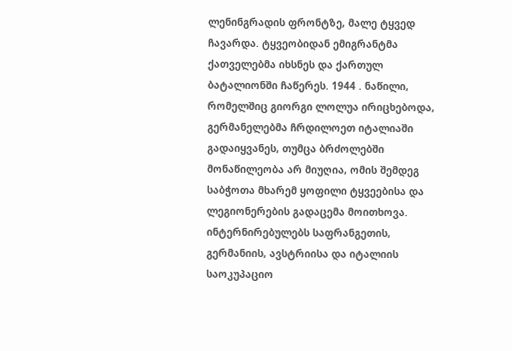ლენინგრადის ფრონტზე, მალე ტყვედ ჩავარდა. ტყვეობიდან ემიგრანტმა ქათველებმა იხსნეს და ქართულ ბატალიონში ჩაწერეს. 1944 . ნაწილი, რომელშიც გიორგი ლოლუა ირიცხებოდა, გერმანელებმა ჩრდილოეთ იტალიაში გადაიყვანეს, თუმცა ბრძოლებში მონაწილეობა არ მიუღია, ომის შემდეგ საბჭოთა მხარემ ყოფილი ტყვეებისა და ლეგიონერების გადაცემა მოითხოვა. ინტერნირებულებს საფრანგეთის, გერმანიის, ავსტრიისა და იტალიის საოკუპაციო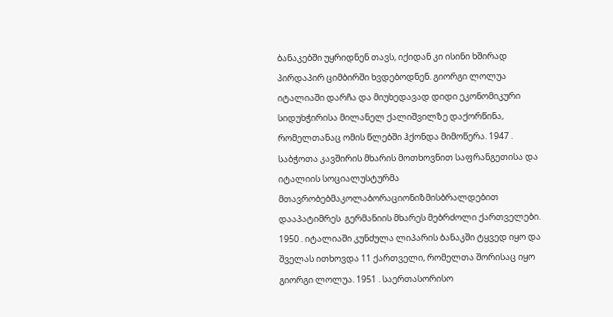ბანაკებში უყრიდნენ თავს, იქიდან კი ისინი ხშირად პირდაპირ ციმბირში ხვდებოდნენ. გიორგი ლოლუა იტალიაში დარჩა და მიუხედავად დიდი ეკონომიკური სიდუხჭირისა მილანელ ქალიშვილზე დაქორწინა, რომელთანაც ომის წლებში ჰქონდა მიმოწერა. 1947 . საბჭოთა კავშირის მხარის მოთხოვნით საფრანგეთისა და იტალიის სოციალუსტურმა მთავრობებმაკოლაბორაციონიზმისბრალდებით დააპატიმრეს  გერმანიის მხარეს მებრძოლი ქართველები. 1950 . იტალიაში კუნძულა ლიპარის ბანაკში ტყვედ იყო და შველას ითხოვდა 11 ქართველი, რომელთა შორისაც იყო გიორგი ლოლუა. 1951 . საერთასორისო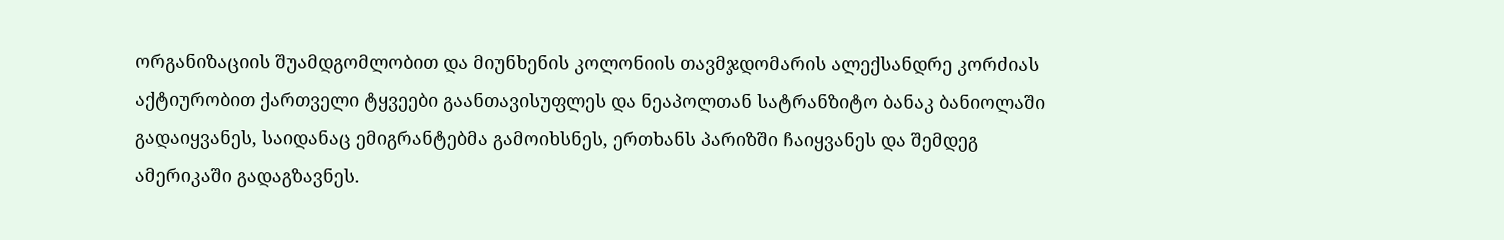ორგანიზაციის შუამდგომლობით და მიუნხენის კოლონიის თავმჯდომარის ალექსანდრე კორძიას აქტიურობით ქართველი ტყვეები გაანთავისუფლეს და ნეაპოლთან სატრანზიტო ბანაკ ბანიოლაში გადაიყვანეს, საიდანაც ემიგრანტებმა გამოიხსნეს, ერთხანს პარიზში ჩაიყვანეს და შემდეგ ამერიკაში გადაგზავნეს.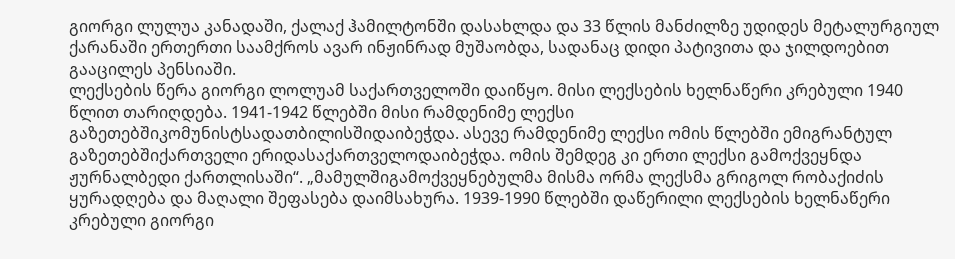გიორგი ლულუა კანადაში, ქალაქ ჰამილტონში დასახლდა და 33 წლის მანძილზე უდიდეს მეტალურგიულ ქარანაში ერთერთი საამქროს ავარ ინჟინრად მუშაობდა, სადანაც დიდი პატივითა და ჯილდოებით გააცილეს პენსიაში.
ლექსების წერა გიორგი ლოლუამ საქართველოში დაიწყო. მისი ლექსების ხელნაწერი კრებული 1940 წლით თარიღდება. 1941-1942 წლებში მისი რამდენიმე ლექსი გაზეთებშიკომუნისტსადათბილისშიდაიბეჭდა. ასევე რამდენიმე ლექსი ომის წლებში ემიგრანტულ გაზეთებშიქართველი ერიდასაქართველოდაიბეჭდა. ომის შემდეგ კი ერთი ლექსი გამოქვეყნდა ჟურნალბედი ქართლისაში“. „მამულშიგამოქვეყნებულმა მისმა ორმა ლექსმა გრიგოლ რობაქიძის ყურადღება და მაღალი შეფასება დაიმსახურა. 1939-1990 წლებში დაწერილი ლექსების ხელნაწერი კრებული გიორგი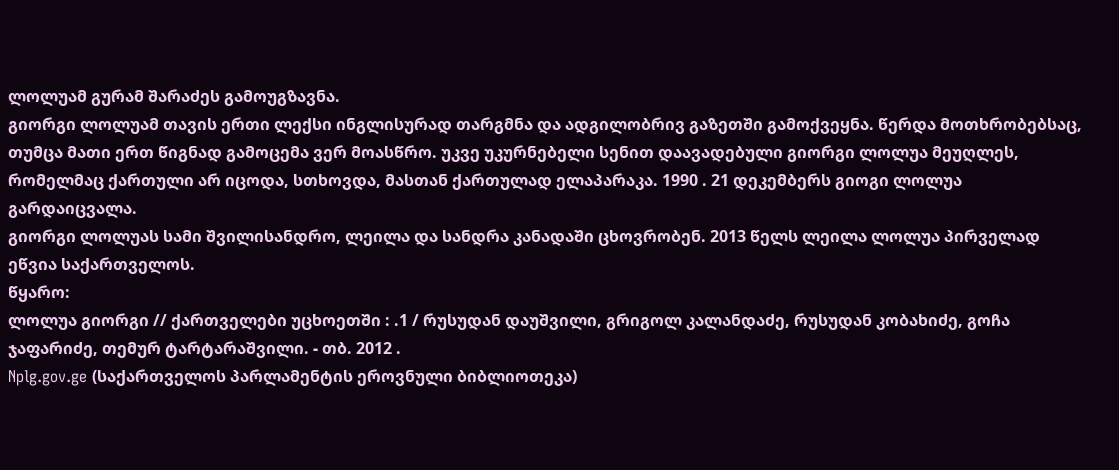ლოლუამ გურამ შარაძეს გამოუგზავნა.
გიორგი ლოლუამ თავის ერთი ლექსი ინგლისურად თარგმნა და ადგილობრივ გაზეთში გამოქვეყნა. წერდა მოთხრობებსაც, თუმცა მათი ერთ წიგნად გამოცემა ვერ მოასწრო. უკვე უკურნებელი სენით დაავადებული გიორგი ლოლუა მეუღლეს, რომელმაც ქართული არ იცოდა, სთხოვდა, მასთან ქართულად ელაპარაკა. 1990 . 21 დეკემბერს გიოგი ლოლუა გარდაიცვალა.
გიორგი ლოლუას სამი შვილისანდრო, ლეილა და სანდრა კანადაში ცხოვრობენ. 2013 წელს ლეილა ლოლუა პირველად ეწვია საქართველოს.
წყარო:
ლოლუა გიორგი // ქართველები უცხოეთში : .1 / რუსუდან დაუშვილი, გრიგოლ კალანდაძე, რუსუდან კობახიძე, გოჩა ჯაფარიძე, თემურ ტარტარაშვილი. - თბ. 2012 .
Nplg.gov.ge (საქართველოს პარლამენტის ეროვნული ბიბლიოთეკა)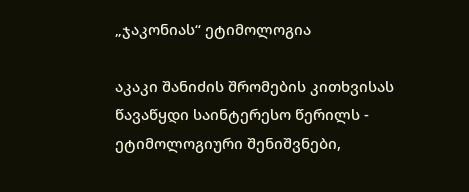„ჯაკონიას“ ეტიმოლოგია

აკაკი შანიძის შრომების კითხვისას წავაწყდი საინტერესო წერილს - ეტიმოლოგიური შენიშვნები,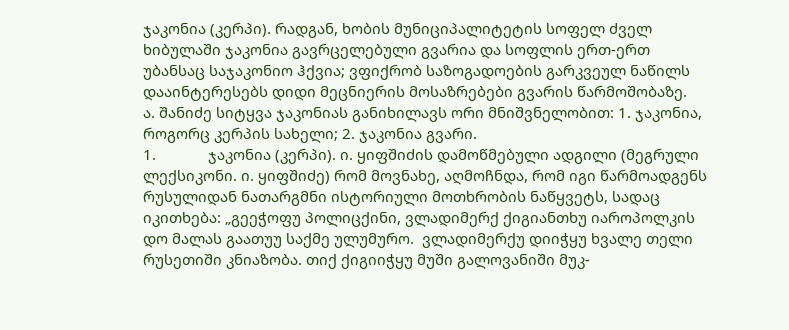ჯაკონია (კერპი). რადგან, ხობის მუნიციპალიტეტის სოფელ ძველ ხიბულაში ჯაკონია გავრცელებული გვარია და სოფლის ერთ-ერთ უბანსაც საჯაკონიო ჰქვია; ვფიქრობ საზოგადოების გარკვეულ ნაწილს დააინტერესებს დიდი მეცნიერის მოსაზრებები გვარის წარმოშობაზე.
ა. შანიძე სიტყვა ჯაკონიას განიხილავს ორი მნიშვნელობით: 1. ჯაკონია, როგორც კერპის სახელი; 2. ჯაკონია გვარი.
1.             ჯაკონია (კერპი). ი. ყიფშიძის დამოწმებული ადგილი (მეგრული ლექსიკონი. ი. ყიფშიძე) რომ მოვნახე, აღმოჩნდა, რომ იგი წარმოადგენს რუსულიდან ნათარგმნი ისტორიული მოთხრობის ნაწყვეტს, სადაც იკითხება: „გეეჭოფუ პოლიცქინი, ვლადიმერქ ქიგიანთხუ იაროპოლკის დო მალას გაათუუ საქმე ულუმურო.  ვლადიმერქუ დიიჭყუ ხვალე თელი რუსეთიში კნიაზობა. თიქ ქიგიიჭყუ მუში გალოვანიში მუკ-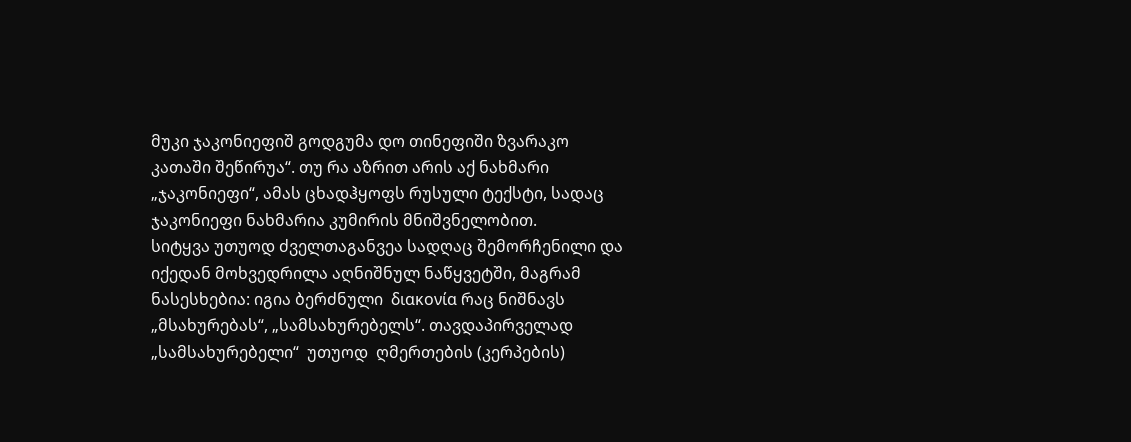მუკი ჯაკონიეფიშ გოდგუმა დო თინეფიში ზვარაკო კათაში შეწირუა“. თუ რა აზრით არის აქ ნახმარი „ჯაკონიეფი“, ამას ცხადჰყოფს რუსული ტექსტი, სადაც ჯაკონიეფი ნახმარია კუმირის მნიშვნელობით.
სიტყვა უთუოდ ძველთაგანვეა სადღაც შემორჩენილი და იქედან მოხვედრილა აღნიშნულ ნაწყვეტში, მაგრამ ნასესხებია: იგია ბერძნული  διακονία რაც ნიშნავს „მსახურებას“, „სამსახურებელს“. თავდაპირველად „სამსახურებელი“  უთუოდ  ღმერთების (კერპების)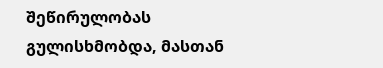შეწირულობას გულისხმობდა, მასთან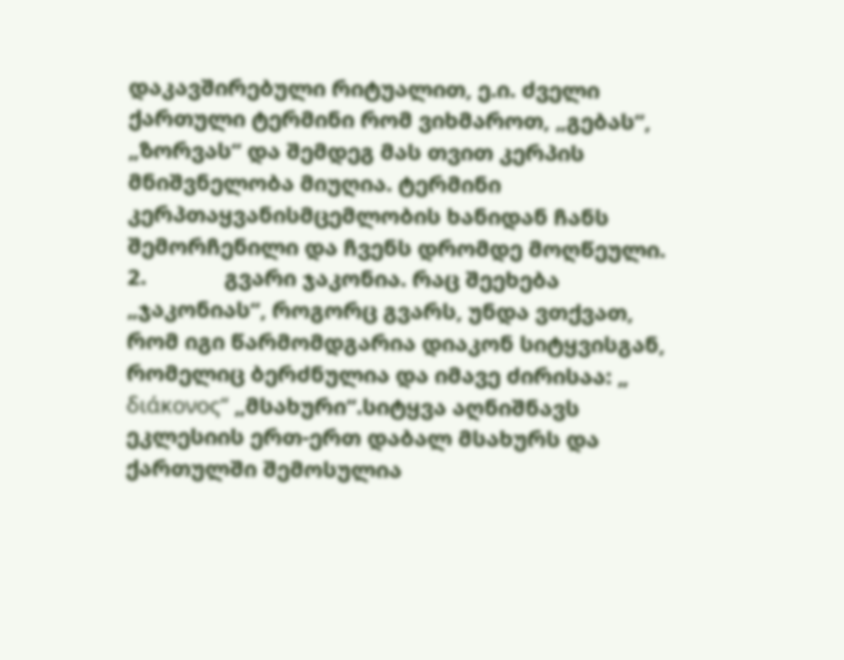დაკავშირებული რიტუალით, ე.ი. ძველი ქართული ტერმინი რომ ვიხმაროთ, „გებას“, „ზორვას“ და შემდეგ მას თვით კერპის მნიშვნელობა მიუღია. ტერმინი კერპთაყვანისმცემლობის ხანიდან ჩანს შემორჩენილი და ჩვენს დრომდე მოღწეული.
2.             გვარი ჯაკონია. რაც შეეხება „ჯაკონიას“, როგორც გვარს, უნდა ვთქვათ, რომ იგი წარმომდგარია დიაკონ სიტყვისგან, რომელიც ბერძნულია და იმავე ძირისაა: „ διάκονος“ „მსახური“.სიტყვა აღნიშნავს ეკლესიის ერთ-ერთ დაბალ მსახურს და ქართულში შემოსულია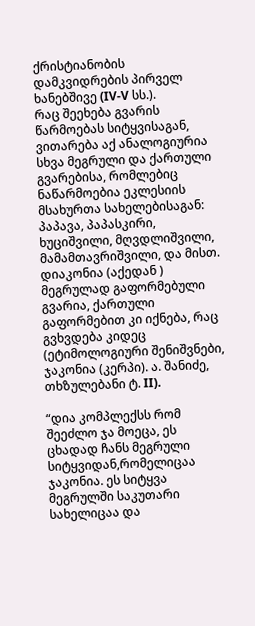ქრისტიანობის დამკვიდრების პირველ ხანებშივე (IV-V სს.).
რაც შეეხება გვარის წარმოებას სიტყვისაგან, ვითარება აქ ანალოგიურია სხვა მეგრული და ქართული გვარებისა, რომლებიც ნაწარმოებია ეკლესიის მსახურთა სახელებისაგან: პაპავა, პაპასკირი, ხუციშვილი, მღვდლიშვილი, მამამთავრიშვილი, და მისთ.
დიაკონია (აქედან ) მეგრულად გაფორმებული გვარია, ქართული გაფორმებით კი იქნება, რაც გვხვდება კიდეც (ეტიმოლოგიური შენიშვნები, ჯაკონია (კერპი). ა. შანიძე, თხზულებანი ტ. II).

“დია კომპლექსს რომ შეეძლო ჯა მოეცა, ეს ცხადად ჩანს მეგრული სიტყვიდან,რომელიცაა ჯაკონია. ეს სიტყვა მეგრულში საკუთარი სახელიცაა და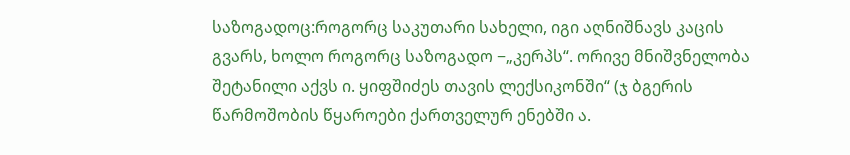საზოგადოც:როგორც საკუთარი სახელი, იგი აღნიშნავს კაცის გვარს, ხოლო როგორც საზოგადო −„კერპს“. ორივე მნიშვნელობა შეტანილი აქვს ი. ყიფშიძეს თავის ლექსიკონში“ (ჯ ბგერის წარმოშობის წყაროები ქართველურ ენებში ა.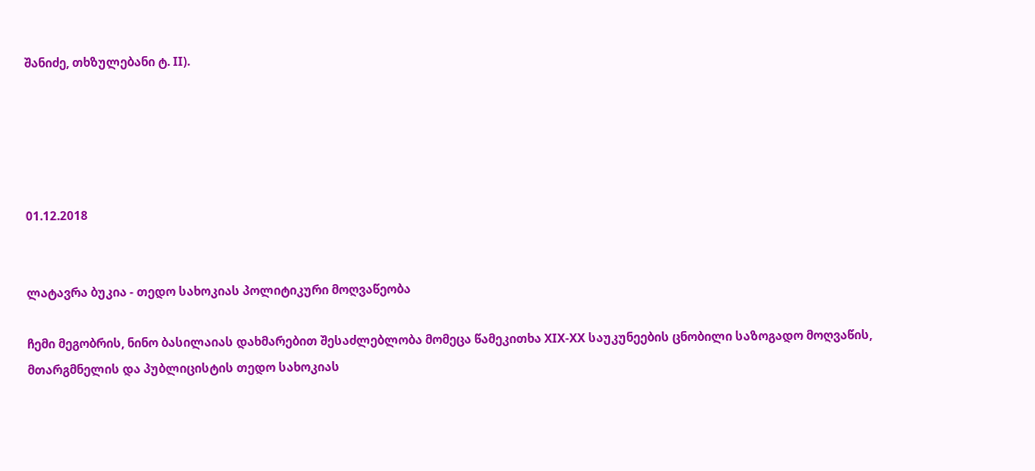შანიძე, თხზულებანი ტ. II).





01.12.2018


ლატავრა ბუკია - თედო სახოკიას პოლიტიკური მოღვაწეობა

ჩემი მეგობრის, ნინო ბასილაიას დახმარებით შესაძლებლობა მომეცა წამეკითხა XIX-XX საუკუნეების ცნობილი საზოგადო მოღვაწის, მთარგმნელის და პუბლიცისტის თედო სახოკიას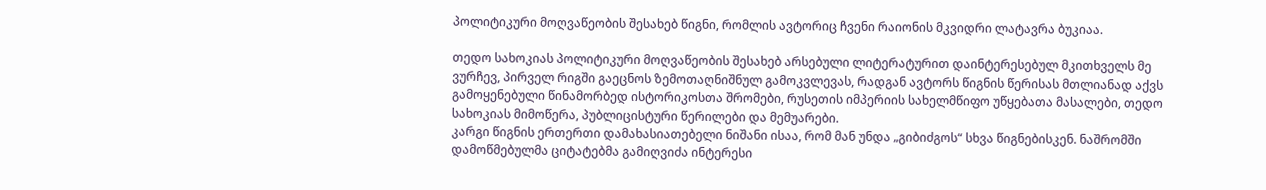პოლიტიკური მოღვაწეობის შესახებ წიგნი, რომლის ავტორიც ჩვენი რაიონის მკვიდრი ლატავრა ბუკიაა.

თედო სახოკიას პოლიტიკური მოღვაწეობის შესახებ არსებული ლიტერატურით დაინტერესებულ მკითხველს მე ვურჩევ, პირველ რიგში გაეცნოს ზემოთაღნიშნულ გამოკვლევას, რადგან ავტორს წიგნის წერისას მთლიანად აქვს გამოყენებული წინამორბედ ისტორიკოსთა შრომები, რუსეთის იმპერიის სახელმწიფო უწყებათა მასალები, თედო სახოკიას მიმოწერა, პუბლიცისტური წერილები და მემუარები.
კარგი წიგნის ერთერთი დამახასიათებელი ნიშანი ისაა, რომ მან უნდა „გიბიძგოს“ სხვა წიგნებისკენ. ნაშრომში დამოწმებულმა ციტატებმა გამიღვიძა ინტერესი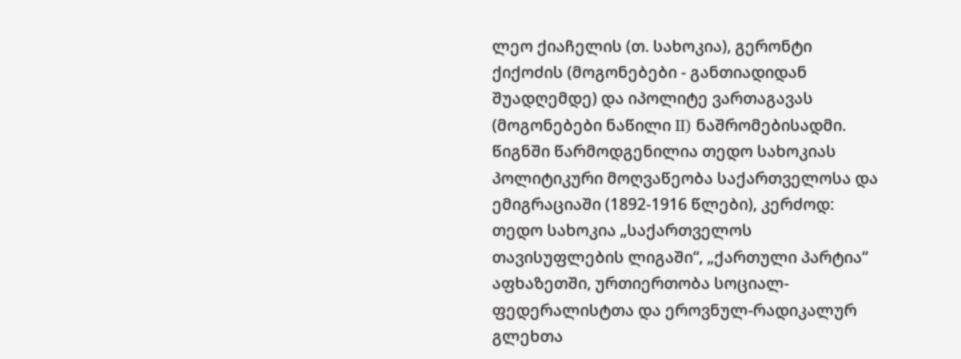ლეო ქიაჩელის (თ. სახოკია), გერონტი ქიქოძის (მოგონებები - განთიადიდან შუადღემდე) და იპოლიტე ვართაგავას (მოგონებები ნაწილი II) ნაშრომებისადმი.
წიგნში წარმოდგენილია თედო სახოკიას პოლიტიკური მოღვაწეობა საქართველოსა და ემიგრაციაში (1892-1916 წლები), კერძოდ: თედო სახოკია „საქართველოს თავისუფლების ლიგაში“, „ქართული პარტია“ აფხაზეთში, ურთიერთობა სოციალ-ფედერალისტთა და ეროვნულ-რადიკალურ გლეხთა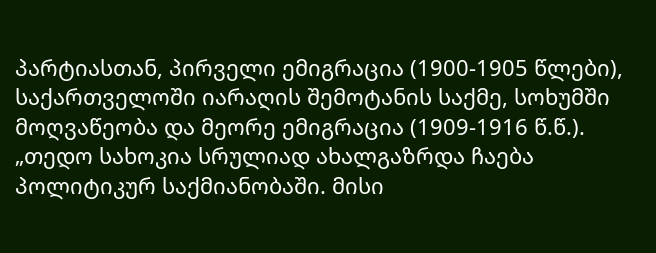პარტიასთან, პირველი ემიგრაცია (1900-1905 წლები), საქართველოში იარაღის შემოტანის საქმე, სოხუმში მოღვაწეობა და მეორე ემიგრაცია (1909-1916 წ.წ.).
„თედო სახოკია სრულიად ახალგაზრდა ჩაება პოლიტიკურ საქმიანობაში. მისი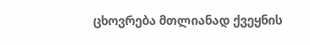ცხოვრება მთლიანად ქვეყნის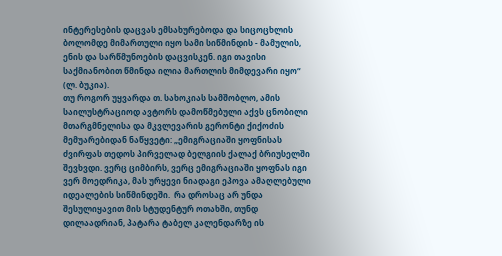ინტერესების დაცვას ემსახურებოდა და სიცოცხლის ბოლომდე მიმართული იყო სამი სიწმინდის - მამულის, ენის და სარწმუნოების დაცვისკენ. იგი თავისი საქმიანობით წმინდა ილია მართლის მიმდევარი იყო“ (ლ. ბუკია).
თუ როგორ უყვარდა თ. სახოკიას სამშობლო, ამის საილუსტრაციოდ ავტორს დამოწმებული აქვს ცნობილი მთარგმნელისა და მკვლევარის გერონტი ქიქოძის მემუარებიდან ნაწყვეტი: „ემიგრაციაში ყოფნისას ძვირფას თედოს პირველად ბელგიის ქალაქ ბრიუსელში შევხვდი. ვერც ციმბირს, ვერც ემიგრაციაში ყოფნას იგი ვერ მოედრიკა, მას ურყევი ნიადაგი ეპოვა ამაღლებული იდეალების სიწმინდეში.  რა დროსაც არ უნდა შესულიყავით მის სტუდენტურ ოთახში, თუნდ დილაადრიან, პატარა ტაბელ კალენდარზე ის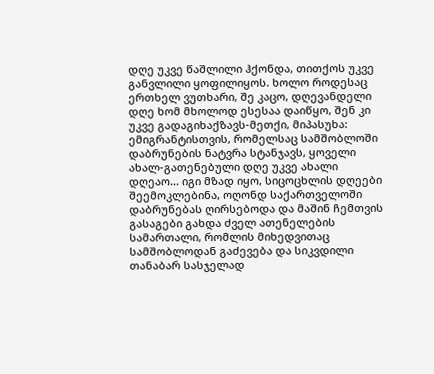დღე უკვე წაშლილი ჰქონდა, თითქოს უკვე განვლილი ყოფილიყოს. ხოლო როდესაც ერთხელ ვუთხარი, შე კაცო, დღევანდელი დღე ხომ მხოლოდ ესესაა დაიწყო, შენ კი უკვე გადაგიხაქზავს-მეთქი, მიპასუხა: ემიგრანტისთვის, რომელსაც სამშობლოში დაბრუნების ნატვრა სტანჯავს, ყოველი ახალ-გათენებული დღე უკვე ახალი დღეაო... იგი მზად იყო, სიცოცხლის დღეები შეემოკლებინა, ოღონდ საქართველოში დაბრუნებას ღირსებოდა და მაშინ ჩემთვის გასაგები გახდა ძველ ათენელების სამართალი, რომლის მიხედვითაც სამშობლოდან გაძევება და სიკვდილი თანაბარ სასჯელად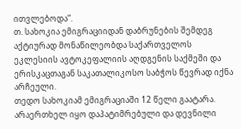ითვლებოდა“.
თ. სახოკია ემიგრაციიდან დაბრუნების შემდეგ აქტიურად მონაწილეობდა საქართველოს ეკლესიის ავტოკეფალიის აღდგენის საქმეში და ერისკაცთაგან საკათალიკოსო საბჭოს წევრად იქნა არჩეული.
თედო სახოკიამ ემიგრაციაში 12 წელი გაატარა. არაერთხელ იყო დაპატიმრებული და დევნილი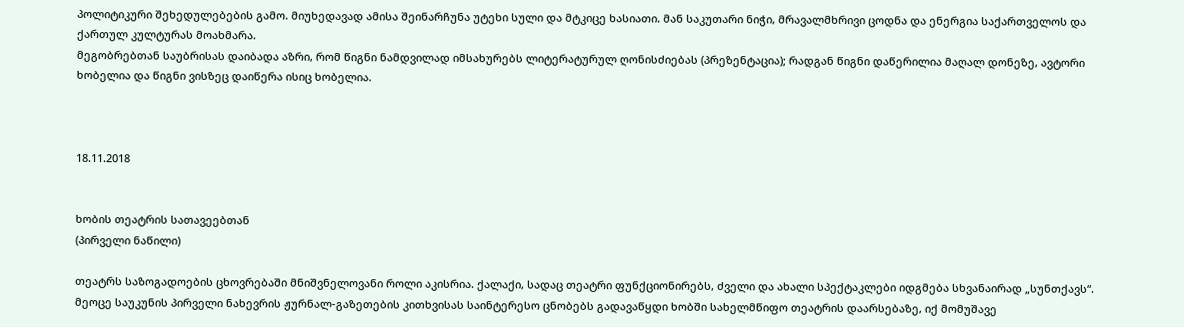პოლიტიკური შეხედულებების გამო. მიუხედავად ამისა შეინარჩუნა უტეხი სული და მტკიცე ხასიათი. მან საკუთარი ნიჭი, მრავალმხრივი ცოდნა და ენერგია საქართველოს და ქართულ კულტურას მოახმარა.
მეგობრებთან საუბრისას დაიბადა აზრი, რომ წიგნი ნამდვილად იმსახურებს ლიტერატურულ ღონისძიებას (პრეზენტაცია); რადგან წიგნი დაწერილია მაღალ დონეზე, ავტორი ხობელია და წიგნი ვისზეც დაიწერა ისიც ხობელია.



18.11.2018


ხობის თეატრის სათავეებთან
(პირველი ნაწილი)

თეატრს საზოგადოების ცხოვრებაში მნიშვნელოვანი როლი აკისრია. ქალაქი, სადაც თეატრი ფუნქციონირებს, ძველი და ახალი სპექტაკლები იდგმება სხვანაირად „სუნთქავს“.
მეოცე საუკუნის პირველი ნახევრის ჟურნალ-გაზეთების კითხვისას საინტერესო ცნობებს გადავაწყდი ხობში სახელმწიფო თეატრის დაარსებაზე, იქ მომუშავე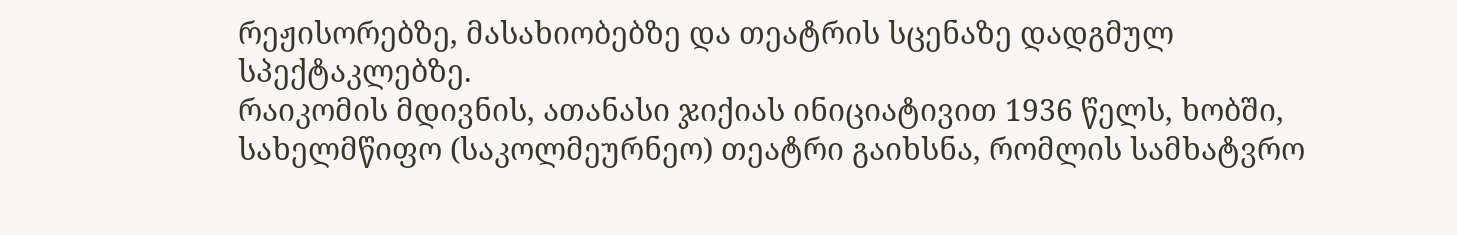რეჟისორებზე, მასახიობებზე და თეატრის სცენაზე დადგმულ სპექტაკლებზე.
რაიკომის მდივნის, ათანასი ჯიქიას ინიციატივით 1936 წელს, ხობში, სახელმწიფო (საკოლმეურნეო) თეატრი გაიხსნა, რომლის სამხატვრო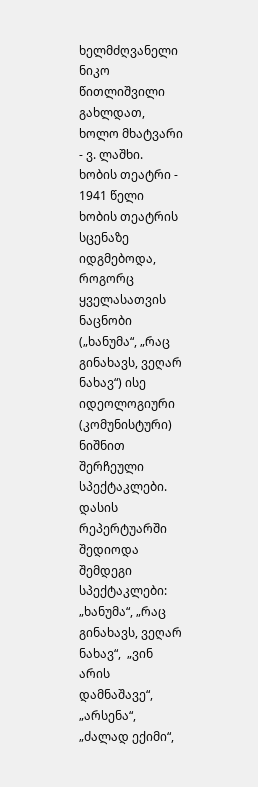ხელმძღვანელი ნიკო წითლიშვილი გახლდათ, ხოლო მხატვარი - ვ. ლაშხი.
ხობის თეატრი - 1941 წელი
ხობის თეატრის სცენაზე იდგმებოდა, როგორც ყველასათვის ნაცნობი („ხანუმა“, „რაც გინახავს, ვეღარ ნახავ“) ისე იდეოლოგიური (კომუნისტური) ნიშნით შერჩეული სპექტაკლები.
დასის რეპერტუარში შედიოდა შემდეგი სპექტაკლები: „ხანუმა“, „რაც გინახავს, ვეღარ ნახავ“,  „ვინ არის დამნაშავე“, „არსენა“, „ძალად ექიმი“,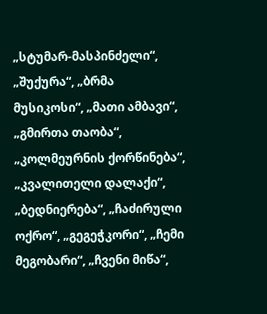„სტუმარ-მასპინძელი“, „შუქურა“, „ბრმა მუსიკოსი“, „მათი ამბავი“, „გმირთა თაობა“, „კოლმეურნის ქორწინება“, „კვალითელი დალაქი“, „ბედნიერება“, „ჩაძირული ოქრო“, „გეგეჭკორი“, „ჩემი მეგობარი“, „ჩვენი მიწა“,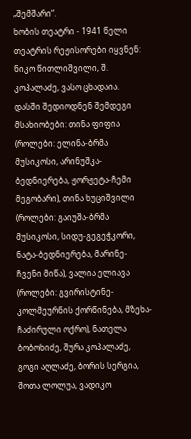„შემშარი“.
ხობის თეატრი - 1941 წელი
თეატრის რეჟისორები იყვნენ: ნიკო წითლიშვილი, შ. კოპალაძე, ვასო ცხადაია.
დასში შედიოდნენ შემდეგი მსახიობები: თინა ფიფია (როლები: ელინა-ბრმა მუსიკოსი, არინუშკა-ბედნიერება, ჟორჟეტა-ჩემი მეგობარი), თინა ხუციშვილი (როლები: გაიუშა-ბრმა მუსიკოსი, სიდუ-გეგეჭკორი, ნატა-ბედნიერება, მარინე-ჩვენი მიწა), ვალია ელიავა (როლები: გვირისტინე-კოლმეურნის ქორწინება, მზეხა-ჩაძირული ოქრო), ნათელა ბობოხიძე, შურა კოპალაძე, გოგი აღლაძე, ბორის სერგია, შოთა ლოლუა, ვადიკო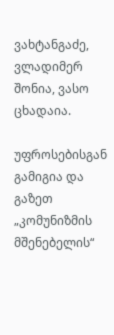ვახტანგაძე, ვლადიმერ შონია, ვასო ცხადაია.

უფროსებისგან გამიგია და გაზეთ „კომუნიზმის მშენებელის“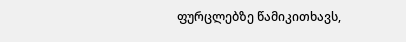ფურცლებზე წამიკითხავს,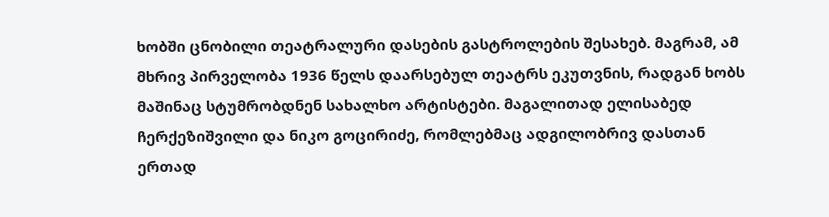ხობში ცნობილი თეატრალური დასების გასტროლების შესახებ. მაგრამ, ამ მხრივ პირველობა 1936 წელს დაარსებულ თეატრს ეკუთვნის, რადგან ხობს მაშინაც სტუმრობდნენ სახალხო არტისტები. მაგალითად ელისაბედ ჩერქეზიშვილი და ნიკო გოცირიძე, რომლებმაც ადგილობრივ დასთან ერთად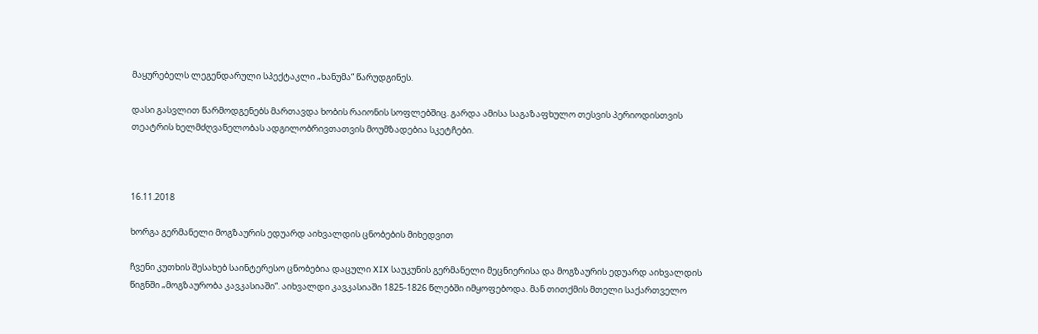მაყურებელს ლეგენდარული სპექტაკლი „ხანუმა“ წარუდგინეს.

დასი გასვლით წარმოდგენებს მართავდა ხობის რაიონის სოფლებშიც. გარდა ამისა საგაზაფხულო თესვის პერიოდისთვის თეატრის ხელმძღვანელობას ადგილობრივთათვის მოუმზადებია სკეტჩები.



16.11.2018

ხორგა გერმანელი მოგზაურის ედუარდ აიხვალდის ცნობების მიხედვით

ჩვენი კუთხის შესახებ საინტერესო ცნობებია დაცული XIX საუკუნის გერმანელი მეცნიერისა და მოგზაურის ედუარდ აიხვალდის წიგნში „მოგზაურობა კავკასიაში“. აიხვალდი კავკასიაში 1825-1826 წლებში იმყოფებოდა. მან თითქმის მთელი საქართველო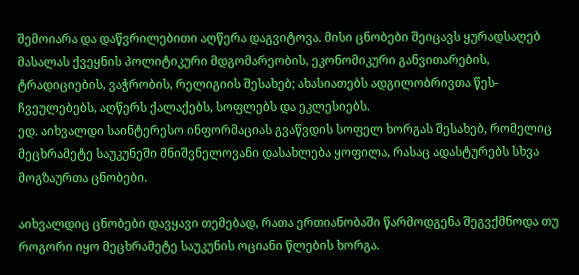შემოიარა და დაწვრილებითი აღწერა დაგვიტოვა. მისი ცნობები შეიცავს ყურადსაღებ მასალას ქვეყნის პოლიტიკური მდგომარეობის, ეკონომიკური განვითარების, ტრადიციების, ვაჭრობის, რელიგიის შესახებ; ახასიათებს ადგილობრივთა წეს-ჩვეულებებს, აღწერს ქალაქებს, სოფლებს და ეკლესიებს.
ედ. აიხვალდი საინტერესო ინფორმაციას გვაწვდის სოფელ ხორგას შესახებ, რომელიც მეცხრამეტე საუკუნეში მნიშვნელოვანი დასახლება ყოფილა, რასაც ადასტურებს სხვა მოგზაურთა ცნობები.

აიხვალდიც ცნობები დავყავი თემებად, რათა ერთიანობაში წარმოდგენა შეგვქმნოდა თუ როგორი იყო მეცხრამეტე საუკუნის ოციანი წლების ხორგა.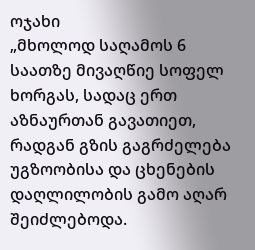ოჯახი
„მხოლოდ საღამოს 6 საათზე მივაღწიე სოფელ ხორგას, სადაც ერთ აზნაურთან გავათიეთ, რადგან გზის გაგრძელება უგზოობისა და ცხენების დაღლილობის გამო აღარ შეიძლებოდა.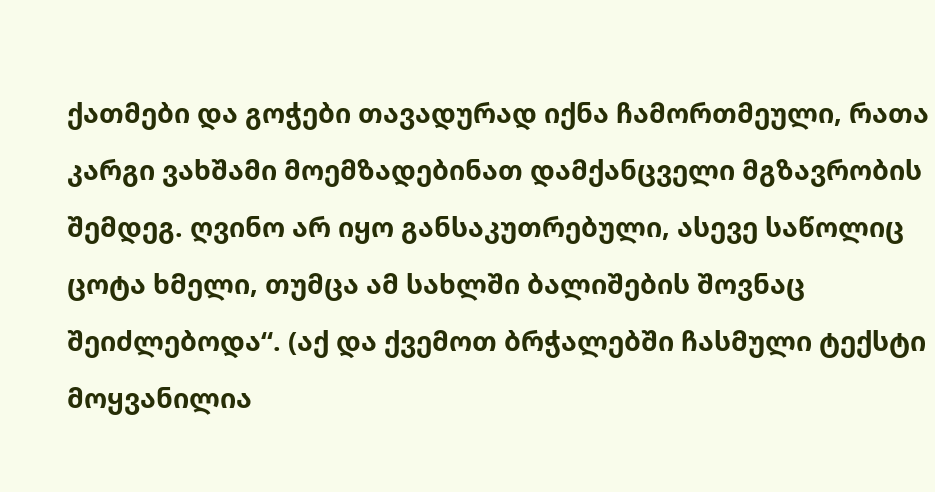ქათმები და გოჭები თავადურად იქნა ჩამორთმეული, რათა კარგი ვახშამი მოემზადებინათ დამქანცველი მგზავრობის შემდეგ. ღვინო არ იყო განსაკუთრებული, ასევე საწოლიც ცოტა ხმელი, თუმცა ამ სახლში ბალიშების შოვნაც შეიძლებოდა“. (აქ და ქვემოთ ბრჭალებში ჩასმული ტექსტი მოყვანილია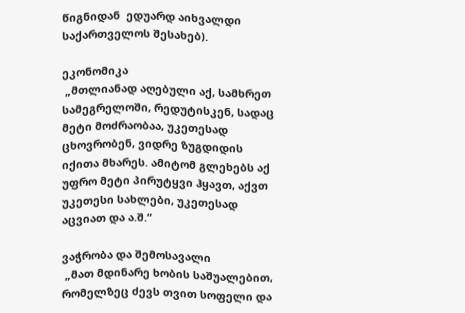წიგნიდან  ედუარდ აიხვალდი საქართველოს შესახებ).

ეკონომიკა
 „მთლიანად აღებული აქ, სამხრეთ სამეგრელოში, რედუტისკენ, სადაც მეტი მოძრაობაა, უკეთესად ცხოვრობენ, ვიდრე ზუგდიდის იქითა მხარეს. ამიტომ გლეხებს აქ უფრო მეტი პირუტყვი ჰყავთ, აქვთ უკეთესი სახლები, უკეთესად აცვიათ და ა.შ.“

ვაჭრობა და შემოსავალი
 „მათ მდინარე ხობის საშუალებით, რომელზეც ძევს თვით სოფელი და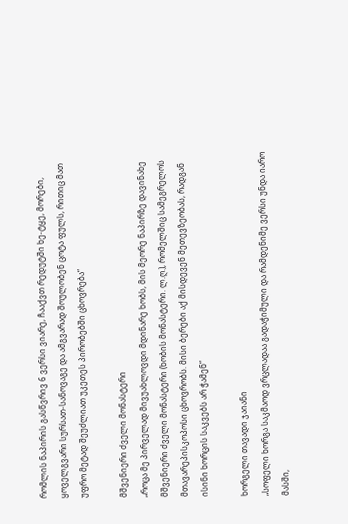რომლის ნაპირის გასწვრივ 6 ვერსი ვიარე, ჩააქვთ რედუტში ხე-ტყე, მორები, ყოველგვარი სურსათ-სანოვაგე და ამგვარად შოულობენ ცოტა ფულს, რითიც მათ უფრო მეტად შეუძლიათ უკეთეს პირობებში ცხოვრება“

მშვენიერი ძველი მონასტერი
„როცა მე პირველად მივუახლოვდი მდინარე ხობს, მის მეორე ნაპირზე დავინახე მშვენიერი ძველი მონასტერი (ხობის მონასტერი. ლ.ღ.), რომელშიც სამეგრელოს მთავარეპისკოპოსი ცხოვრობს. მისი ბერები აქ მისდევენ მეთევზეობას, რადგან ისინი ხორცის საკვებს არ ჭამენ“

ხორგელი თავადი ჯაიანი
„სოფელი ხორგა საკმაოდ ვრცლადაა გადაჭიმული და რამდენიმე ვერსი უნდა იარო მასში,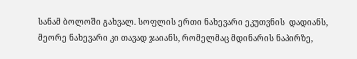სანამ ბოლოში გახვალ. სოფლის ერთი ნახევარი ეკუთვნის  დადიანს, მეორე ნახევარი კი თავად ჯაიანს, რომელმაც მდინარის ნაპირზე,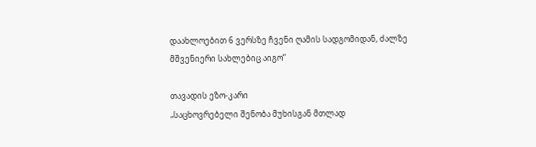დაახლოებით 6 ვერსზე ჩვენი ღამის სადგომიდან, ძალზე მშვენიერი სახლებიც აიგო“

თავადის ეზო-კარი
„საცხოვრებელი შენობა მუხისგან მთლად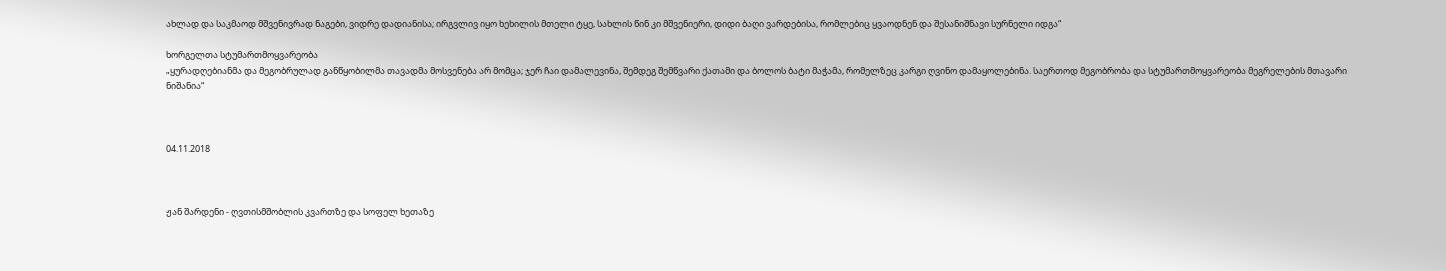ახლად და საკმაოდ მშვენივრად ნაგები, ვიდრე დადიანისა; ირგვლივ იყო ხეხილის მთელი ტყე, სახლის წინ კი მშვენიერი, დიდი ბაღი ვარდებისა, რომლებიც ყვაოდნენ და შესანიშნავი სურნელი იდგა“

ხორგელთა სტუმართმოყვარეობა
„ყურადღებიანმა და მეგობრულად განწყობილმა თავადმა მოსვენება არ მომცა; ჯერ ჩაი დამალევინა, შემდეგ შემწვარი ქათამი და ბოლოს ბატი მაჭამა, რომელზეც კარგი ღვინო დამაყოლებინა. საერთოდ მეგობრობა და სტუმართმოყვარეობა მეგრელების მთავარი ნიშანია“



04.11.2018



ჟან შარდენი - ღვთისმშობლის კვართზე და სოფელ ხეთაზე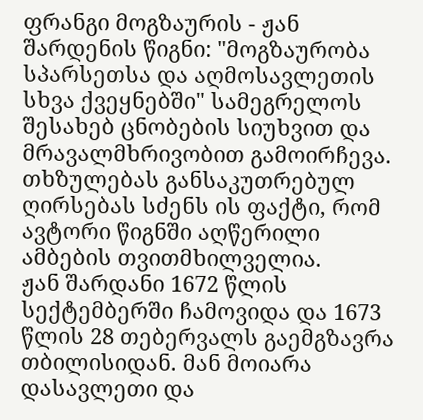ფრანგი მოგზაურის - ჟან შარდენის წიგნი: "მოგზაურობა სპარსეთსა და აღმოსავლეთის სხვა ქვეყნებში" სამეგრელოს შესახებ ცნობების სიუხვით და მრავალმხრივობით გამოირჩევა. თხზულებას განსაკუთრებულ ღირსებას სძენს ის ფაქტი, რომ ავტორი წიგნში აღწერილი ამბების თვითმხილველია.
ჟან შარდანი 1672 წლის სექტემბერში ჩამოვიდა და 1673 წლის 28 თებერვალს გაემგზავრა თბილისიდან. მან მოიარა დასავლეთი და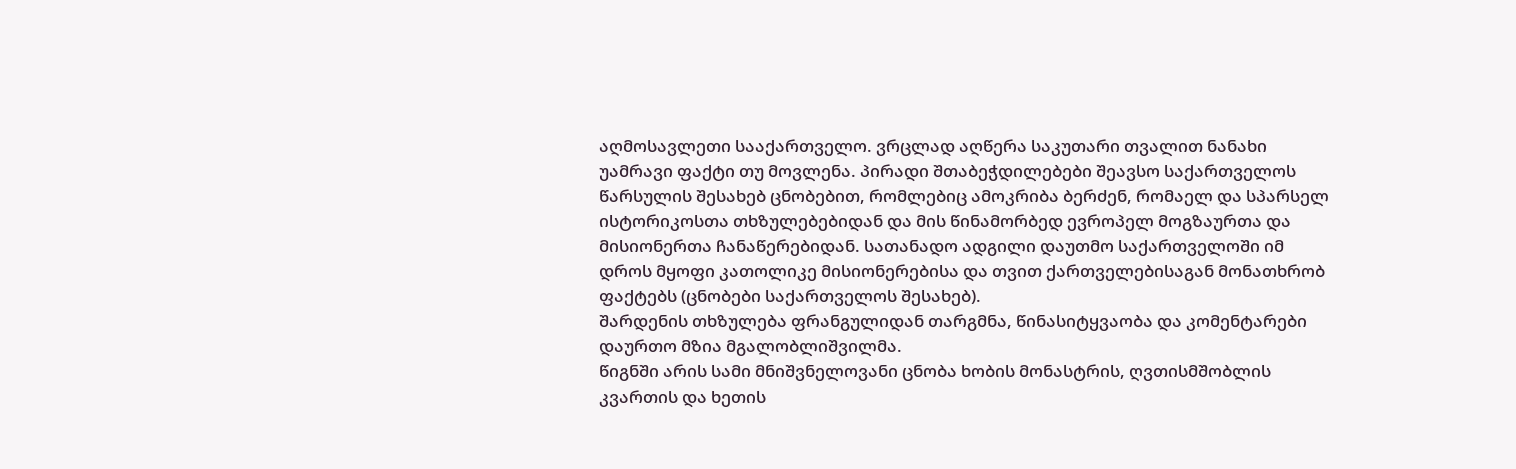აღმოსავლეთი სააქართველო. ვრცლად აღწერა საკუთარი თვალით ნანახი უამრავი ფაქტი თუ მოვლენა. პირადი შთაბეჭდილებები შეავსო საქართველოს წარსულის შესახებ ცნობებით, რომლებიც ამოკრიბა ბერძენ, რომაელ და სპარსელ ისტორიკოსთა თხზულებებიდან და მის წინამორბედ ევროპელ მოგზაურთა და მისიონერთა ჩანაწერებიდან. სათანადო ადგილი დაუთმო საქართველოში იმ დროს მყოფი კათოლიკე მისიონერებისა და თვით ქართველებისაგან მონათხრობ ფაქტებს (ცნობები საქართველოს შესახებ).
შარდენის თხზულება ფრანგულიდან თარგმნა, წინასიტყვაობა და კომენტარები დაურთო მზია მგალობლიშვილმა.
წიგნში არის სამი მნიშვნელოვანი ცნობა ხობის მონასტრის, ღვთისმშობლის კვართის და ხეთის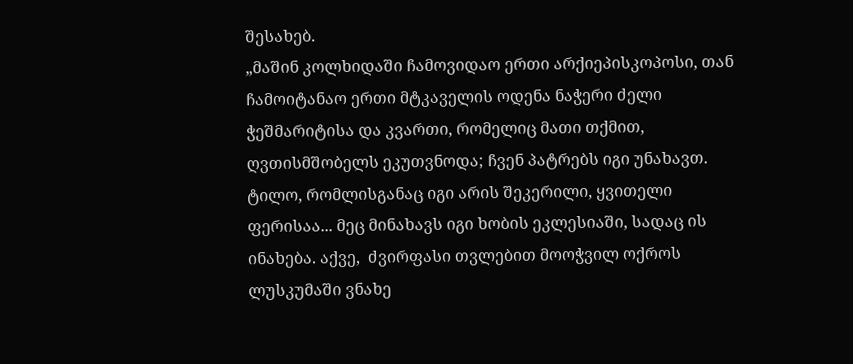შესახებ.
„მაშინ კოლხიდაში ჩამოვიდაო ერთი არქიეპისკოპოსი, თან ჩამოიტანაო ერთი მტკაველის ოდენა ნაჭერი ძელი ჭეშმარიტისა და კვართი, რომელიც მათი თქმით, ღვთისმშობელს ეკუთვნოდა; ჩვენ პატრებს იგი უნახავთ. ტილო, რომლისგანაც იგი არის შეკერილი, ყვითელი ფერისაა... მეც მინახავს იგი ხობის ეკლესიაში, სადაც ის ინახება. აქვე,  ძვირფასი თვლებით მოოჭვილ ოქროს ლუსკუმაში ვნახე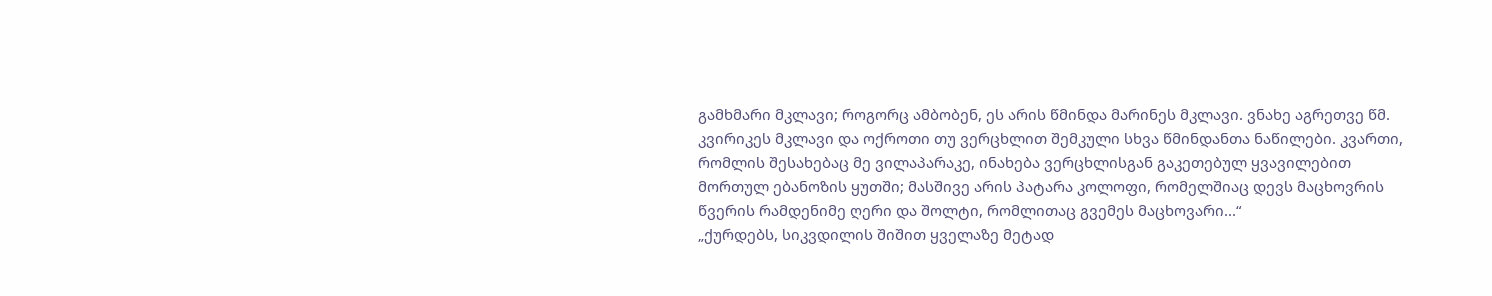გამხმარი მკლავი; როგორც ამბობენ, ეს არის წმინდა მარინეს მკლავი. ვნახე აგრეთვე წმ. კვირიკეს მკლავი და ოქროთი თუ ვერცხლით შემკული სხვა წმინდანთა ნაწილები. კვართი, რომლის შესახებაც მე ვილაპარაკე, ინახება ვერცხლისგან გაკეთებულ ყვავილებით მორთულ ებანოზის ყუთში; მასშივე არის პატარა კოლოფი, რომელშიაც დევს მაცხოვრის წვერის რამდენიმე ღერი და შოლტი, რომლითაც გვემეს მაცხოვარი...“
„ქურდებს, სიკვდილის შიშით ყველაზე მეტად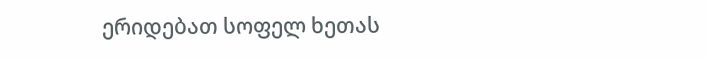ერიდებათ სოფელ ხეთას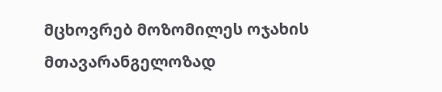მცხოვრებ მოზომილეს ოჯახის მთავარანგელოზად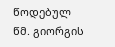წოდებულ წმ. გიორგის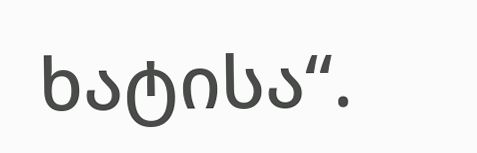ხატისა“.